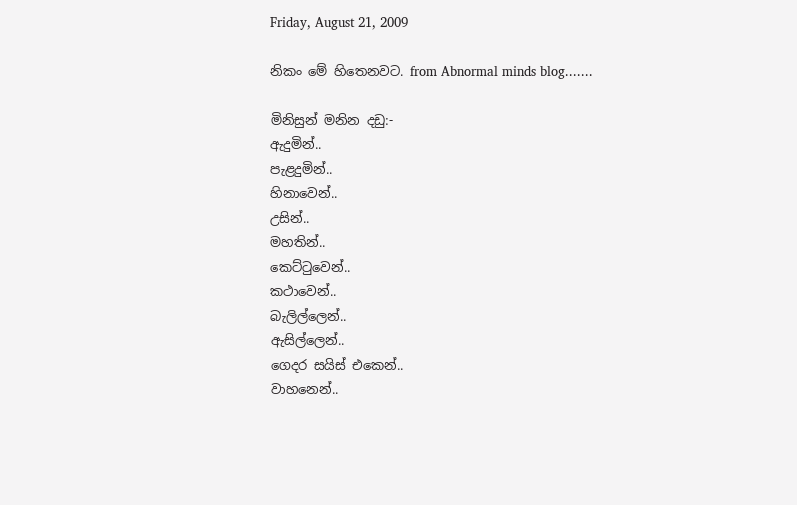Friday, August 21, 2009

නිකං මේ හිතෙනවට. from Abnormal minds blog.......

මිනිසුන් මනින දඩු:-
ඇදුමින්..
පැළදුමින්..
හිනාවෙන්..
උසින්..
මහතින්..
කෙට්ටුවෙන්..
කථාවෙන්..
බැලිල්ලෙන්..
ඇසිල්ලෙන්..
ගෙදර සයිස් එකෙන්..
වාහනෙන්..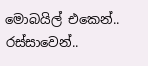මොබයිල් එකෙන්..
රස්සාවෙන්..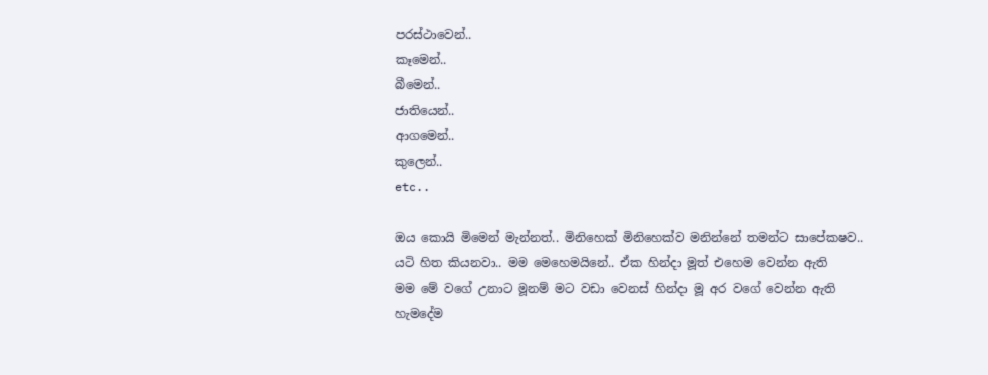පරස්ථාවෙන්..
කෑමෙන්..
බීමෙන්..
ජාතියෙන්..
ආගමෙන්..
කුලෙන්..
etc..

ඔය කොයි මිමෙන් මැන්නත්.. මිනිහෙක් මිනිහෙක්ව මනින්නේ තමන්ට සාපේකෂව..
යටි හිත කියනවා.. මම මෙහෙමයිනේ.. ඒක හින්දා මූත් එහෙම වෙන්න ඇති
මම මේ වගේ උනාට මූනම් මට වඩා වෙනස් හින්දා මූ අර වගේ වෙන්න ඇති
හැමදේම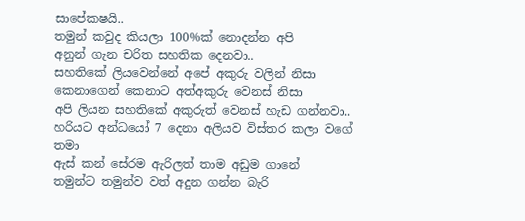සාපේකෂයි..
තමුන් කවුද කියලා 100%ක් නොදන්න අපි
අනුන් ගැන චරිත සහතික දෙනවා..
සහතිකේ ලියවෙන්නේ අපේ අකුරු වලින් නිසා
කෙ‍නාගෙන් කෙනාට අත්අකුරු වෙනස් නිසා
අපි ලියන සහතිකේ අකුරුත් වෙනස් හැඩ ගන්නවා..
හරියට අන්ධයෝ 7 දෙනා අලියව විස්තර කලා වගේ තමා
ඇස් කන් සේරම ඇරිලත් තාම අඩුම ගානේ
තමුන්ට තමුන්ව වත් අදුන ගන්න බැරි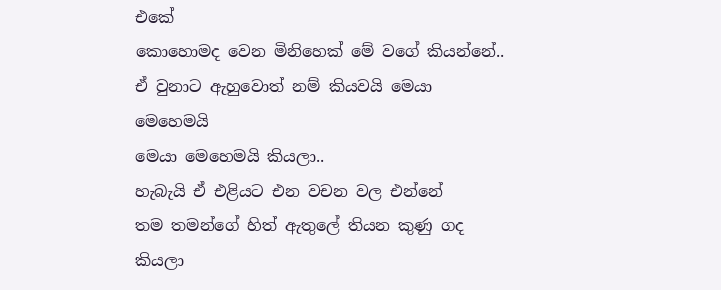එකේ
කොහොමද වෙන ‍මිනි‍හෙක් මේ වගේ කියන්නේ..
ඒ වුනාට ඇහුවොත් නම් කියවයි මෙයා මෙහෙමයි
මෙයා මෙහෙමයි කියලා..
හැබැයි ඒ එළියට එන වචන වල එන්නේ
තම තමන්ගේ හිත් ඇතුලේ තියන කුණු ගද කියලා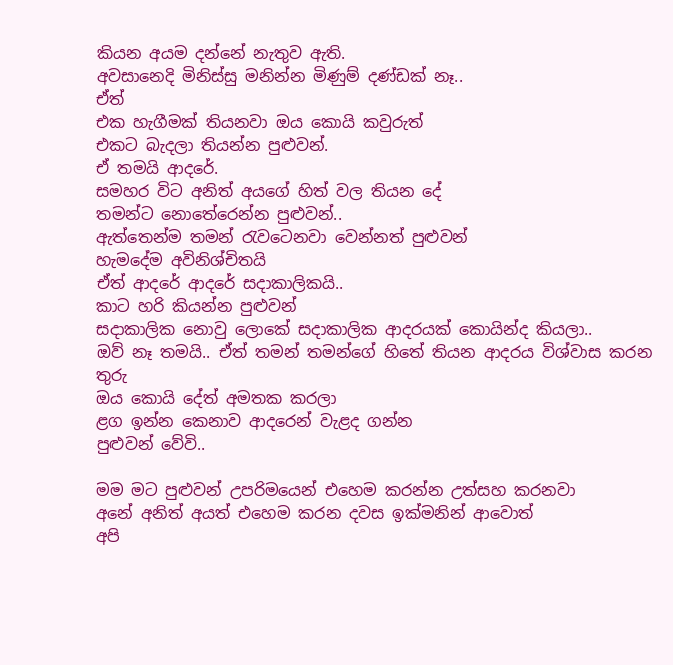කියන අයම දන්නේ නැතුව ඇති.
අවසානෙදි මිනිස්සු මනින්න මිණුම් දණ්ඩක් නෑ..
ඒත්
එක හැගීමක් තියනවා ‍ඔය කොයි කවුරුත්
එකට බැදලා තියන්න පුළුවන්.
ඒ තමයි ආ‍දරේ.
සමහර විට අනිත් අයගේ හිත් වල තියන දේ
තමන්‍ට නොතේරෙන්න පුළුවන්..
ඇත්තෙන්ම තමන් රැවටෙනවා වෙන්නත් පුළුවන්
හැමදේම අවිනිශ්චිතයි
ඒත් ආදරේ ආදරේ සදාකාලිකයි..
කාට හරි කියන්න පුළුවන්
සදාකාලික නොවු ලොකේ සදාකාලික ආදරයක් කොයින්ද කියලා..
ඔව් නෑ තමයි.. ඒත් තමන් තමන්ගේ හිතේ තියන ආදරය විශ්වාස කරන තුරු
ඔය කොයි දේත් අමතක කරලා
ළග ඉන්න කෙනාව ආදරෙන් වැළද ගන්න
පුළුවන් වේවි..

මම මට පුළුවන් උපරිමයෙන් එහෙම කරන්න උත්සහ කරනවා
අනේ අනිත් අයත් එහෙම කරන දවස ඉක්මනින් ආවොත්
අපි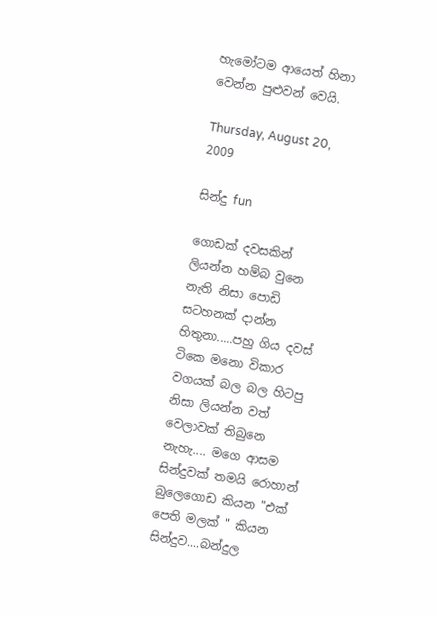හැමෝටම ආයෙත් හිනා වෙන්න පුළුවන් වෙයි.

Thursday, August 20, 2009

සින්දු fun

ගොඩක් දවසකින් ලියන්න හම්බ වුනෙ නැති නිසා පොඩි සටහනක් දාන්න හිතුනා.....පහු ගිය දවස් ටිකෙ මනො විකාර වගයක් බල බල හිටපු නිසා ලියන්න වත් වෙලාවක් තිබුනෙ නැහැ.... මගෙ ආසම සින්දුවක් තමයි රොහාන් බුලෙගොඩ කියන "එක් පෙති මලක් " කියන සින්දුව....බන්දුල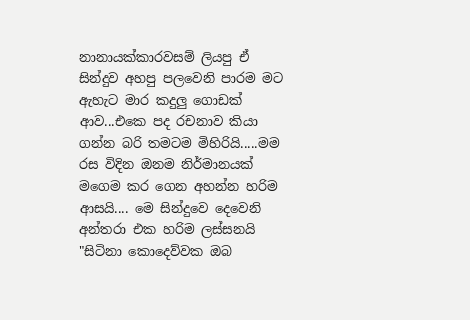නානායක්කාරවසම් ලියපු ඒ සින්දුව අහපු පලවෙනි පාරම මට ඇහැට මාර කදුලු ගොඩක් ආව...එකෙ පද රචනාව කියා ගන්න බරි තමටම මිහිරියි.....මම රස විදින ඔනම නිර්මානයක් මගෙම කර ගෙන අහන්න හරිම ආසයි.... මෙ සින්දුවෙ දෙවෙනි අන්තරා එක හරිම ලස්සනයි "සිටිනා කොදෙව්වක ඔබ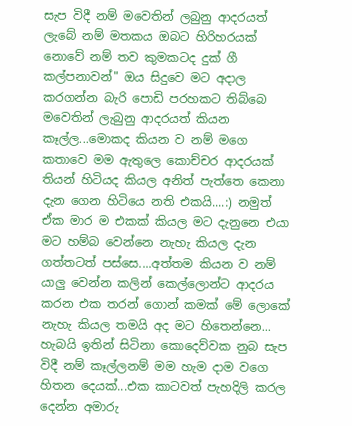සැප විදී නම් මවෙතින් ලබුනු ආදරයත් ලැබේ නම් මතකය ඔබට හිරිහරයක් නොවේ නම් තව කුමකටද දුක් ගී කල්පනාවන්" ඔය සිදුවෙ මට අදාල කරගන්න බැරි පොඩි පරහකට තිබ්බෙ මවෙතින් ලැබුනු ආදරයත් කියන කෑල්ල...මොකද කියන ව නම් මගෙ කතාවෙ මම ඇතුලෙ කොච්චර ආදරයක් තියන් හිටියද කියල අනිත් පැත්තෙ කෙනා දැන ගෙන හිටියෙ නති එකයි....:) නමුත් ඒක මාර ම එකක් කියල මට දැනුනෙ එයා මට හම්බ වෙන්නෙ නැහැ කියල දැන ගත්තටත් පස්සෙ....අත්තම කියන ව නම් යාලු වෙන්න කලින් කෙල්ලොන්ට ආදරය කරන එක තරන් ගොන් කමක් මේ ලොකේ නැහැ කියල තමයි අද මට හිතෙන්නෙ... හැබයි ඉතින් සිටිනා කොදෙව්වක නුබ සැප විදී නම් කෑල්ලනම් මම හැම දාම වගෙ හිතන දෙයක්...එක කාටවත් පැහදිලි කරල දෙන්න අමාරු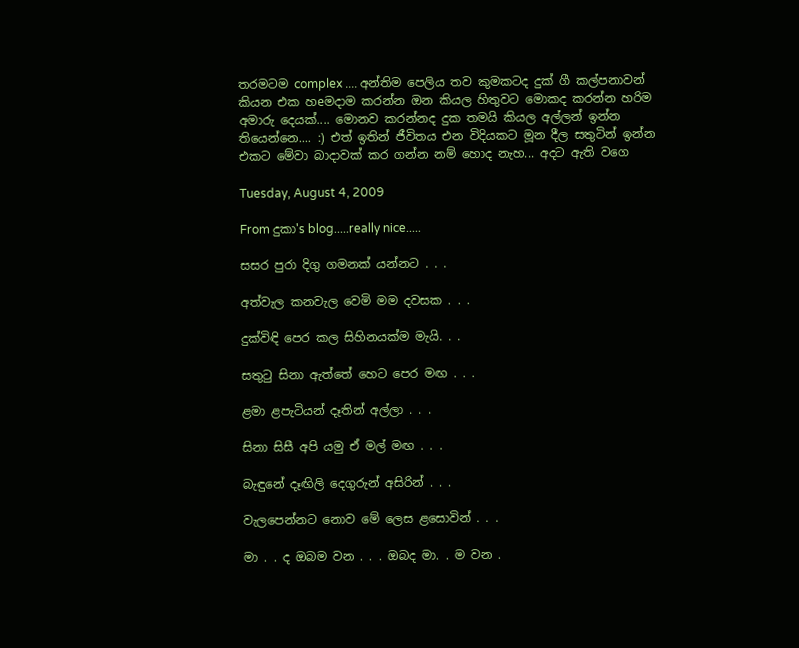තරමටම complex .... අන්තිම පෙලිය තව කුමකටද දුක් ගී කල්පනාවන් කියන එක හeමදාම කරන්න ඔන කියල හිතුවට මොකද කරන්න හරිම අමාරු දෙයක්.... මොනව කරන්නද දුක තමයි කියල අල්ලන් ඉන්න තියෙන්නෙ.... :) එත් ඉතින් ජීවිතය එන විදියකට මූන දීල සතුටින් ඉන්න එකට මේවා බාදාවක් කර ගන්න නම් හොද නැහ... අදට ඇති වගෙ

Tuesday, August 4, 2009

From දුකා's blog.....really nice.....

සසර පුරා දිගු ගමනක් යන්නට . . .

අත්වැල කනවැල වෙමි මම දවසක . . .

දුක්විඳි පෙර කල සිහිනයක්ම මැයි. . .

සතුටු සිනා ඇත්තේ හෙට පෙර මඟ . . .

ළමා ළපැටියන් දෑතින් අල්ලා . . .

සිනා සිසී අපි යමු ඒ මල් මඟ . . .

බැඳුනේ දෑඟිලි දෙගුරුන් අසිරින් . . .

වැලපෙන්නට නොව මේ ලෙස ළසොවින් . . .

මා . . ද ඔබම වන . . . ඔබද මා. . ම වන .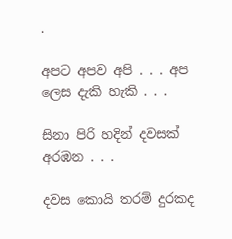.

අපට අපව අපි . . . අප ලෙස දැකි හැකි . . .

සිනා පිරි හදින් දවසක් අරඹන . . .

දවස කොයි තරම් දුරකද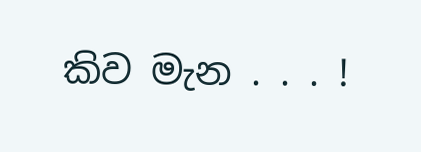කිව මැන . . . !